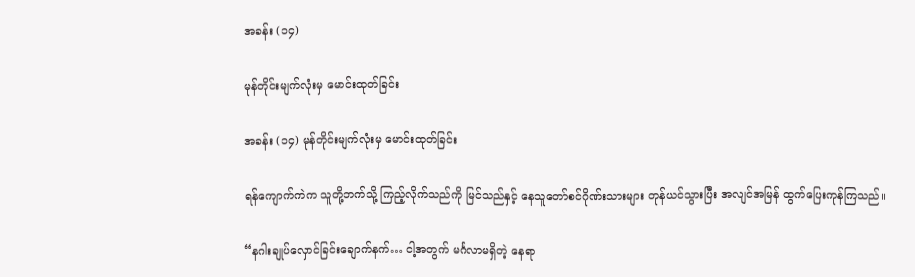အခန်း (၁၄)

မုန်တိုင်းမျက်လုံးမှ မောင်းထုတ်ခြင်း

အခန်း (၁၄) မုန်တိုင်းမျက်လုံးမှ မောင်းထုတ်ခြင်း

ရန်ကျောက်ကဲက သူတို့ဘက်သို့ ကြည့်လိုက်သည်ကို မြင်သည်နှင့် နေသူတော်စင်ဂိုဏ်းသားများ တုန်ယင်သွားပြီး အလျင်အမြန် ထွက်ပြေးကုန်ကြသည်။

“နဂါးချုပ်လှောင်ခြင်းချောက်နက်… ငါ့အတွက် မင်္ဂလာမရှိတဲ့ နေရာ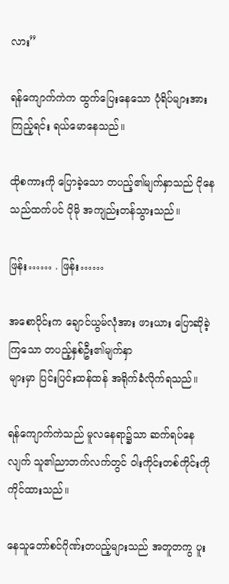လား”

ရန်ကျောက်ကဲက ထွက်ပြေးနေသော ပုံရိပ်များအား ကြည့်ရင်း ရယ်မောနေသည်။

ထိုစကားကို ပြောခဲ့သော တပည့်၏မျက်နှာသည် ငိုနေသည်ထက်ပင် ပိုမို အကျည်းတန်သွားသည်။

ဖြန်း…… . ဖြန်း……

အစောပိုင်းက ချောင်ယွမ်လုံအား ဖားယား ပြောဆိုခဲ့ကြသော တပည့်နှစ်ဦး၏မျက်နှာ
များမှာ ပြင်းပြင်းထန်ထန် အရိုက်ခံလိုက်ရသည်။

ရန်ကျောက်ကဲသည် မူလနေရာ၌သာ ဆက်ရပ်နေလျက် သူ၏ညာဘက်လက်တွင် ဝါးကိုင်းတစ်ကိုင်းကို ကိုင်ထားသည်။

နေသူတော်စင်ဂိုဏ်းတပည့်များသည် အတူတကွ ပူး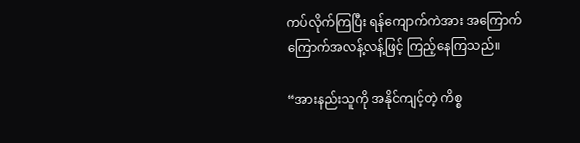ကပ်လိုက်ကြပြီး ရန်ကျောက်ကဲအား အကြောက်ကြောက်အလန့်လန့်ဖြင့် ကြည့်နေကြသည်။

“အားနည်းသူကို အနိုင်ကျင့်တဲ့ ကိစ္စ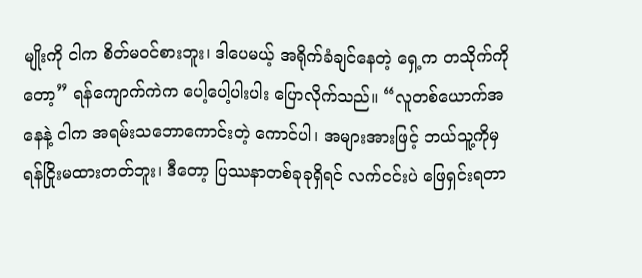မျိုးကို ငါက စိတ်မဝင်စားဘူး၊ ဒါပေမယ့် အရိုက်ခံချင်နေတဲ့ ရှေ့က တသိုက်ကိုတော့” ရန်ကျောက်ကဲက ပေါ့ပေါ့ပါးပါး ပြောလိုက်သည်။ “လူတစ်ယောက်အနေနဲ့ ငါက အရမ်းသဘောကောင်းတဲ့ ကောင်ပါ၊ အများအားဖြင့် ဘယ်သူ့ကိုမှ ရန်ငြိုးမထားတတ်ဘူး၊ ဒီတော့ ပြဿနာတစ်ခုခုရှိရင် လက်ငင်းပဲ ဖြေရှင်းရတာ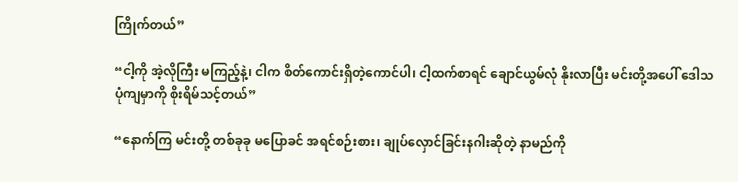ကြိုက်တယ်”

“ငါ့ကို အဲ့လိုကြီး မကြည့်နဲ့၊ ငါက စိတ်ကောင်းရှိတဲ့ကောင်ပါ၊ ငါ့ထက်စာရင် ချောင်ယွမ်လုံ နိုးလာပြီး မင်းတို့အပေါ် ဒေါသပုံကျမှာကို စိုးရိမ်သင့်တယ်”

“နောက်ကြ မင်းတို့ တစ်ခုခု မပြောခင် အရင်စဉ်းစား၊ ချုပ်လှောင်ခြင်းနဂါးဆိုတဲ့ နာမည်ကို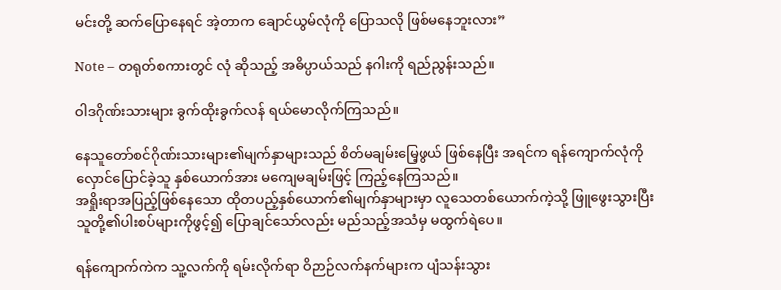မင်းတို့ ဆက်ပြောနေရင် အဲ့တာက ချောင်ယွမ်လုံကို ပြောသလို ဖြစ်မနေဘူးလား”

Note – တရုတ်စကားတွင် လုံ ဆိုသည့် အဓိပ္ပာယ်သည် နဂါးကို ရည်ညွန်းသည်။

ဝါဒဂိုဏ်းသားများ ခွက်ထိုးခွက်လန် ရယ်မောလိုက်ကြသည်။

နေသူတော်စင်ဂိုဏ်းသားများ၏မျက်နှာများသည် စိတ်မချမ်းမြေ့ဖွယ် ဖြစ်နေပြီး အရင်က ရန်ကျောက်လုံကို လှောင်ပြောင်ခဲ့သူ နှစ်ယောက်အား မကျေမချမ်းဖြင့် ကြည့်နေကြသည်။
အရှိုးရာအပြည့်ဖြစ်နေသော ထိုတပည့်နှစ်ယောက်၏မျက်နှာများမှာ လူသေတစ်ယောက်ကဲ့သို့ ဖြူဖွေးသွားပြီး သူတို့၏ပါးစပ်များကိုဖွင့်၍ ပြောချင်သော်လည်း မည်သည့်အသံမှ မထွက်ရဲပေ။

ရန်ကျောက်ကဲက သူ့လက်ကို ရမ်းလိုက်ရာ ဝိဉာဉ်လက်နက်များက ပျံသန်းသွား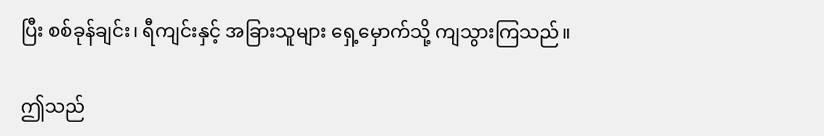ပြီး စစ်ခုန်ချင်း၊ ရီကျင်းနှင့် အခြားသူများ ရှေ့မှောက်သို့ ကျသွားကြသည်။

ဤသည်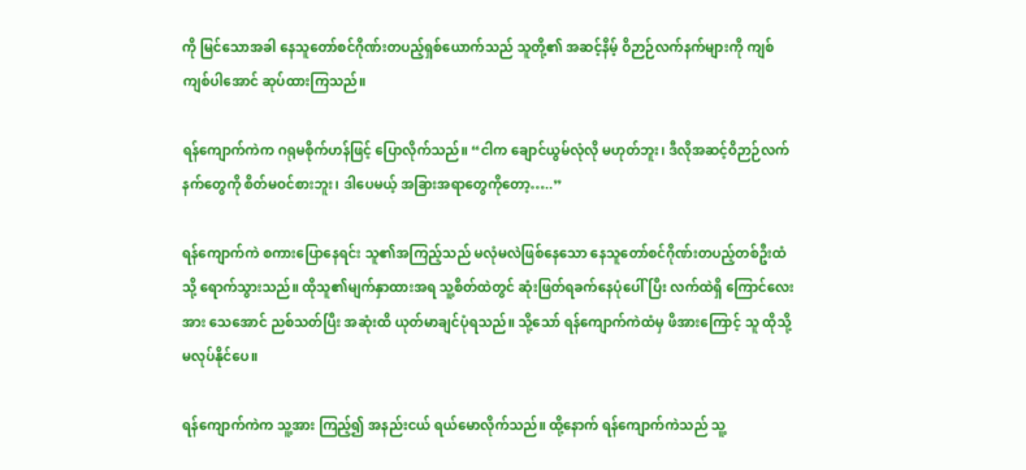ကို မြင်သောအခါ နေသူတော်စင်ဂိုဏ်းတပည့်ရှစ်ယောက်သည် သူတို့၏ အဆင့်နိမ့် ဝိဉာဉ်လက်နက်များကို ကျစ်ကျစ်ပါအောင် ဆုပ်ထားကြသည်။

ရန်ကျောက်ကဲက ဂရုမစိုက်ဟန်ဖြင့် ပြောလိုက်သည်။ “ငါက ချောင်ယွမ်လုံလို မဟုတ်ဘူး၊ ဒီလိုအဆင့်ဝိဉာဉ်လက်နက်တွေကို စိတ်မဝင်စားဘူး၊ ဒါပေမယ့် အခြားအရာတွေကိုတော့…..”

ရန်ကျောက်ကဲ စကားပြောနေရင်း သူ၏အကြည့်သည် မလုံမလဲဖြစ်နေသော နေသူတော်စင်ဂိုဏ်းတပည့်တစ်ဦးထံသို့ ရောက်သွားသည်။ ထိုသူ၏မျက်နှာထားအရ သူ့စိတ်ထဲတွင် ဆုံးဖြတ်ရခက်နေပုံပေါ်ပြီး လက်ထဲရှိ ကြောင်လေးအား သေအောင် ညစ်သတ်ပြီး အဆုံးထိ ယုတ်မာချင်ပုံရသည်။ သို့သော် ရန်ကျောက်ကဲထံမှ ဖိအားကြောင့် သူ ထိုသို့ မလုပ်နိုင်ပေ။

ရန်ကျောက်ကဲက သူ့အား ကြည့်၍ အနည်းငယ် ရယ်မောလိုက်သည်။ ထို့နောက် ရန်ကျောက်ကဲသည် သူ့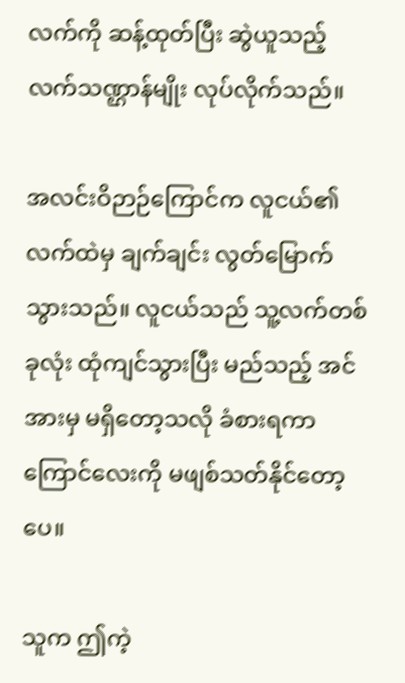လက်ကို ဆန့်ထုတ်ပြီး ဆွဲယူသည့် လက်သဏ္ဌာန်မျိုး လုပ်လိုက်သည်။

အလင်းဝိဉာဉ်ကြောင်က လူငယ်၏လက်ထဲမှ ချက်ချင်း လွတ်မြောက်သွားသည်။ လူငယ်သည် သူ့လက်တစ်ခုလုံး ထုံကျင်သွားပြီး မည်သည့် အင်အားမှ မရှိတော့သလို ခံစားရကာ ကြောင်လေးကို မဖျစ်သတ်နိုင်တော့ပေ။

သူက ဤကဲ့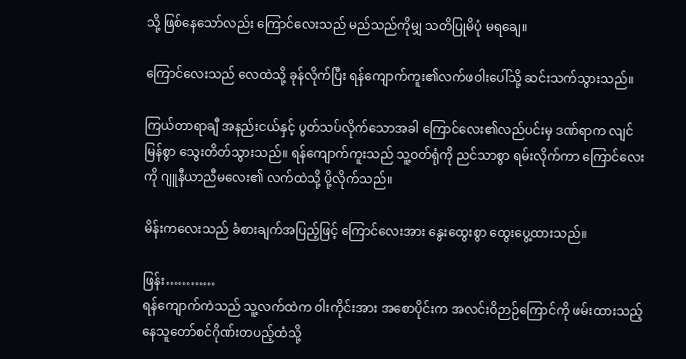သို့ ဖြစ်နေသော်လည်း ကြောင်လေးသည် မည်သည်ကိုမျှ သတိပြုမိပုံ မရချေ။

ကြောင်လေးသည် လေထဲသို့ ခုန်လိုက်ပြီး ရန်ကျောက်ကူး၏လက်ဖဝါးပေါ်သို့ ဆင်းသက်သွားသည်။

ကြယ်တာရာချီ အနည်းငယ်နှင့် ပွတ်သပ်လိုက်သောအခါ ကြောင်လေး၏လည်ပင်းမှ ဒဏ်ရာက လျင်မြန်စွာ သွေးတိတ်သွားသည်။ ရန်ကျောက်ကူးသည် သူ့ဝတ်ရုံကို ညင်သာစွာ ရမ်းလိုက်ကာ ကြောင်လေးကို ဂျူနီယာညီမလေး၏ လက်ထဲသို့ ပို့လိုက်သည်။

မိန်းကလေးသည် ခံစားချက်အပြည့်ဖြင့် ကြောင်လေးအား နွေးထွေးစွာ ထွေးပွေ့ထားသည်။

ဖြန်း…………
ရန်ကျောက်ကဲသည် သူ့လက်ထဲက ဝါးကိုင်းအား အစောပိုင်းက အလင်းဝိဉာဉ်ကြောင်ကို ဖမ်းထားသည့် နေသူတော်စင်ဂိုဏ်းတပည့်ထံသို့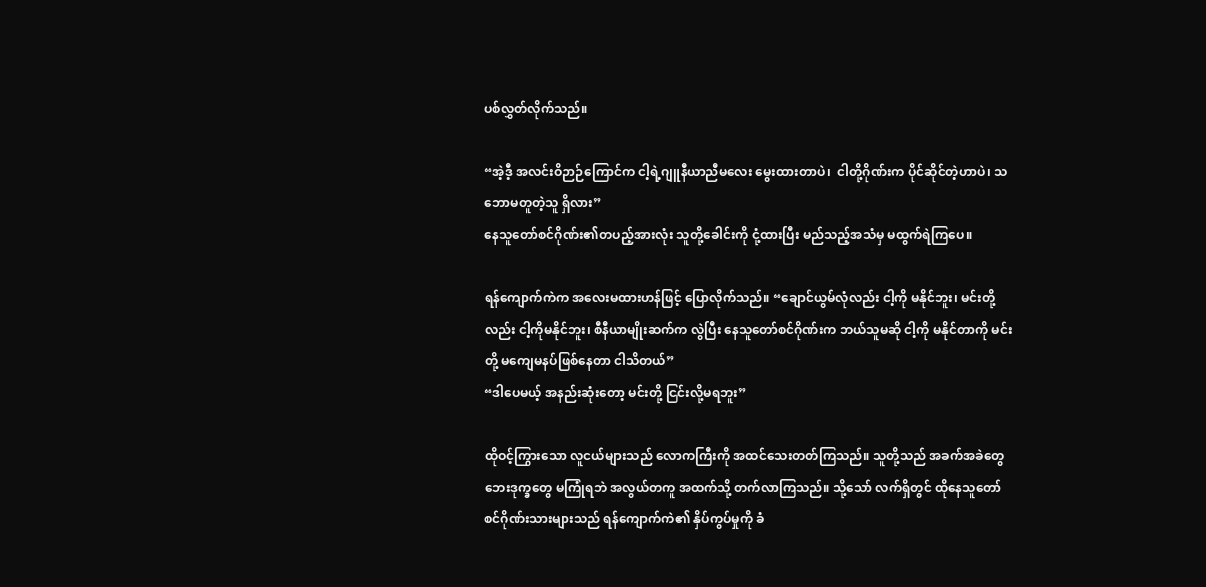ပစ်လွှတ်လိုက်သည်။

“အဲ့ဒီ့ အလင်းဝိဉာဉ်ကြောင်က ငါ့ရဲ့ဂျူနီယာညီမလေး မွေးထားတာပဲ၊  ငါတို့ဂိုဏ်းက ပိုင်ဆိုင်တဲ့ဟာပဲ၊ သဘောမတူတဲ့သူ ရှိလား”
နေသူတော်စင်ဂိုဏ်း၏တပည့်အားလုံး သူတို့ခေါင်းကို ငုံ့ထားပြီး မည်သည့်အသံမှ မထွက်ရဲကြပေ။

ရန်ကျောက်ကဲက အလေးမထားဟန်ဖြင့် ပြောလိုက်သည်။ “ချောင်ယွမ်လုံလည်း ငါ့ကို မနိုင်ဘူး၊ မင်းတို့လည်း ငါ့ကိုမနိုင်ဘူး၊ စီနီယာမျိုးဆက်က လွဲပြီး နေသူတော်စင်ဂိုဏ်းက ဘယ်သူမဆို ငါ့ကို မနိုင်တာကို မင်းတို့ မကျေမနပ်ဖြစ်နေတာ ငါသိတယ်”
“ဒါပေမယ့် အနည်းဆုံးတော့ မင်းတို့ ငြင်းလို့မရဘူး”

ထိုဝင့်ကြွားသော လူငယ်များသည် လောကကြီးကို အထင်သေးတတ်ကြသည်။ သူတို့သည် အခက်အခဲတွေ ဘေးဒုက္ခတွေ မကြုံရဘဲ အလွယ်တကူ အထက်သို့ တက်လာကြသည်။ သို့သော် လက်ရှိတွင် ထိုနေသူတော်စင်ဂိုဏ်းသားများသည် ရန်ကျောက်ကဲ၏ နှိပ်ကွပ်မှုကို ခံ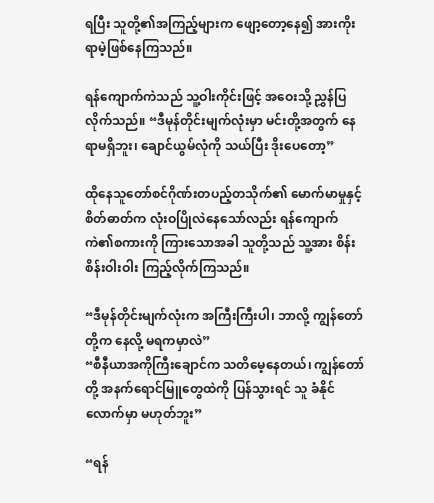ရပြီး သူတို့၏အကြည့်များက ဖျော့တော့နေ၍ အားကိုးရာမဲ့ဖြစ်နေကြသည်။

ရန်ကျောက်ကဲသည် သူ့ဝါးကိုင်းဖြင့် အဝေးသို့ ညွှန်ပြလိုက်သည်။ “ဒီမုန်တိုင်းမျက်လုံးမှာ မင်းတို့အတွက် နေရာမရှိဘူး၊ ချောင်ယွမ်လုံကို သယ်ပြီး ဒိုးပေတော့”

ထိုနေသူတော်စင်ဂိုဏ်းတပည့်တသိုက်၏ မောက်မာမှုနှင့် စိတ်ဓာတ်က လုံးဝပြိုလဲနေသော်လည်း ရန်ကျောက်ကဲ၏စကားကို ကြားသောအခါ သူတို့သည် သူ့အား စိန်းစိန်းဝါးဝါး ကြည့်လိုက်ကြသည်။

“ဒီမုန်တိုင်းမျက်လုံးက အကြီးကြီးပါ၊ ဘာလို့ ကျွန်တော်တို့က နေလို့ မရကမှာလဲ”
“စီနီယာအကိုကြီးချောင်က သတိမေ့နေတယ်၊ ကျွန်တော်တို့ အနက်ရောင်မြူတွေထဲကို ပြန်သွားရင် သူ ခံနိုင်လောက်မှာ မဟုတ်ဘူး”

“ရန်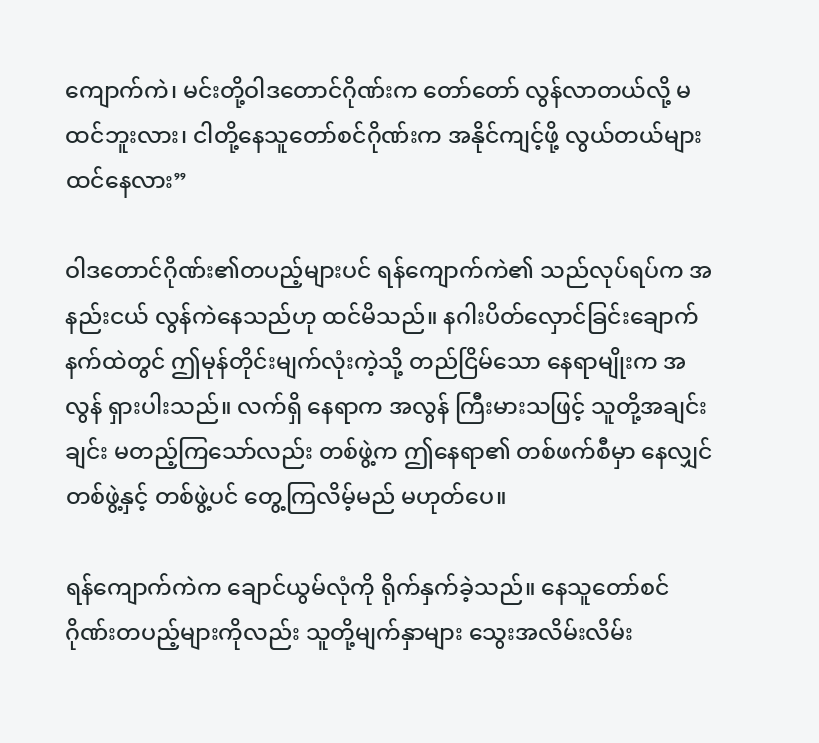ကျောက်ကဲ၊ မင်းတို့ဝါဒတောင်ဂိုဏ်းက တော်တော် လွန်လာတယ်လို့ မထင်ဘူးလား၊ ငါတို့နေသူတော်စင်ဂိုဏ်းက အနိုင်ကျင့်ဖို့ လွယ်တယ်များ ထင်နေလား”

ဝါဒတောင်ဂိုဏ်း၏တပည့်များပင် ရန်ကျောက်ကဲ၏ သည်လုပ်ရပ်က အနည်းငယ် လွန်ကဲနေသည်ဟု ထင်မိသည်။ နဂါးပိတ်လှောင်ခြင်းချောက်နက်ထဲတွင် ဤမုန်တိုင်းမျက်လုံးကဲ့သို့ တည်ငြိမ်သော နေရာမျိုးက အလွန် ရှားပါးသည်။ လက်ရှိ နေရာက အလွန် ကြီးမားသဖြင့် သူတို့အချင်းချင်း မတည့်ကြသော်လည်း တစ်ဖွဲ့က ဤနေရာ၏ တစ်ဖက်စီမှာ နေလျှင် တစ်ဖွဲ့နှင့် တစ်ဖွဲ့ပင် တွေ့ကြလိမ့်မည် မဟုတ်ပေ။

ရန်ကျောက်ကဲက ချောင်ယွမ်လုံကို ရိုက်နှက်ခဲ့သည်။ နေသူတော်စင်ဂိုဏ်းတပည့်များကိုလည်း သူတို့မျက်နှာများ သွေးအလိမ်းလိမ်း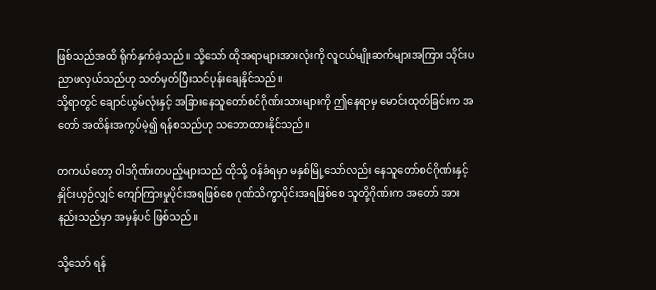ဖြစ်သည်အထိ ရိုက်နှက်ခဲ့သည်။ သို့သော် ထိုအရာများအားလုံးကို လူငယ်မျိုးဆက်များအကြား သိုင်းပညာဖလှယ်သည်ဟု သတ်မှတ်ပြီးသင်ပုန်းချေနိုင်သည်။
သို့ရာတွင် ချောင်ယွမ်လုံးနှင့် အခြားနေသူတော်စင်ဂိုဏ်းသားများကို ဤနေရာမှ မောင်းထုတ်ခြင်းက အတော် အထိန်းအကွပ်မဲ့၍ ရန်စသည်ဟု သဘောထားနိုင်သည်။

တကယ်တော့ ဝါဒဂိုဏ်းတပည့်များသည် ထိုသို့ ဝန်ခံရမှာ မနှစ်မြို့သော်လည်း နေသူတော်စင်ဂိုဏ်းနှင့် နှိုင်းယှဉ်လျှင် ကျော်ကြားမှုပိုင်းအရဖြစ်စေ ဂုဏ်သိက္ခာပိုင်းအရဖြစ်စေ သူတို့ဂိုဏ်းက အတော် အားနည်းသည်မှာ အမှန်ပင် ဖြစ်သည်။

သို့သော် ရန်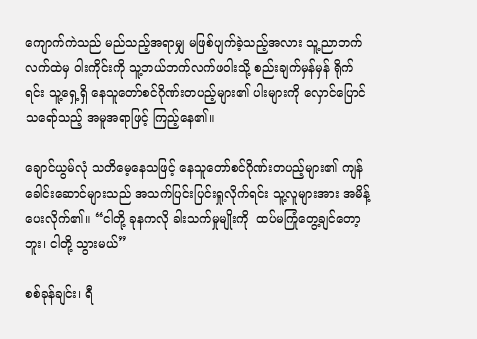ကျောက်ကဲသည် မည်သည့်အရာမျှ မဖြစ်ပျက်ခဲ့သည့်အလား သူ့ညာဘက်လက်ထဲမှ ဝါးကိုင်းကို သူ့ဘယ်ဘက်လက်ဖဝါးသို့ စည်းချက်မှန်မှန် ရိုက်ရင်း သူ့ရှေ့ရှိ နေသူတော်စင်ဂိုဏ်းတပည့်များ၏ ပါးများကို လှောင်ပြောင်သရော်သည့် အမူအရာဖြင့် ကြည့်နေ၏။

ချောင်ယွမ်လုံ သတိမေ့နေသဖြင့် နေသူတော်စင်ဂိုဏ်းတပည့်များ၏ ကျန်ခေါင်းဆောင်များသည် အသက်ပြင်းပြင်းရှုလိုက်ရင်း သူ့လူများအား အမိန့်ပေးလိုက်၏။ “ငါတို့ ခုနကလို ခါးသက်မှုမျိုးကို  ထပ်မကြုံတွေ့ချင်တော့ဘူး၊ ငါတို့ သွားမယ်”

စစ်ခုန်ချင်း၊ ရီ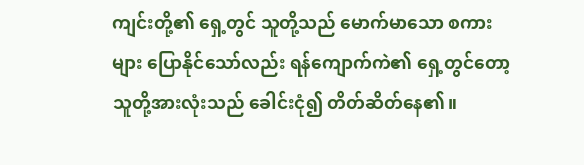ကျင်းတို့၏ ရှေ့တွင် သူတို့သည် မောက်မာသော စကားများ ပြောနိုင်သော်လည်း ရန်ကျောက်ကဲ၏ ရှေ့တွင်တော့ သူတို့အားလုံးသည် ခေါင်းငုံ၍ တိတ်ဆိတ်နေ၏။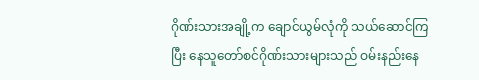ဂိုဏ်းသားအချို့က ချောင်ယွမ်လုံကို သယ်ဆောင်ကြပြီး နေသူတော်စင်ဂိုဏ်းသားများသည် ဝမ်းနည်းနေ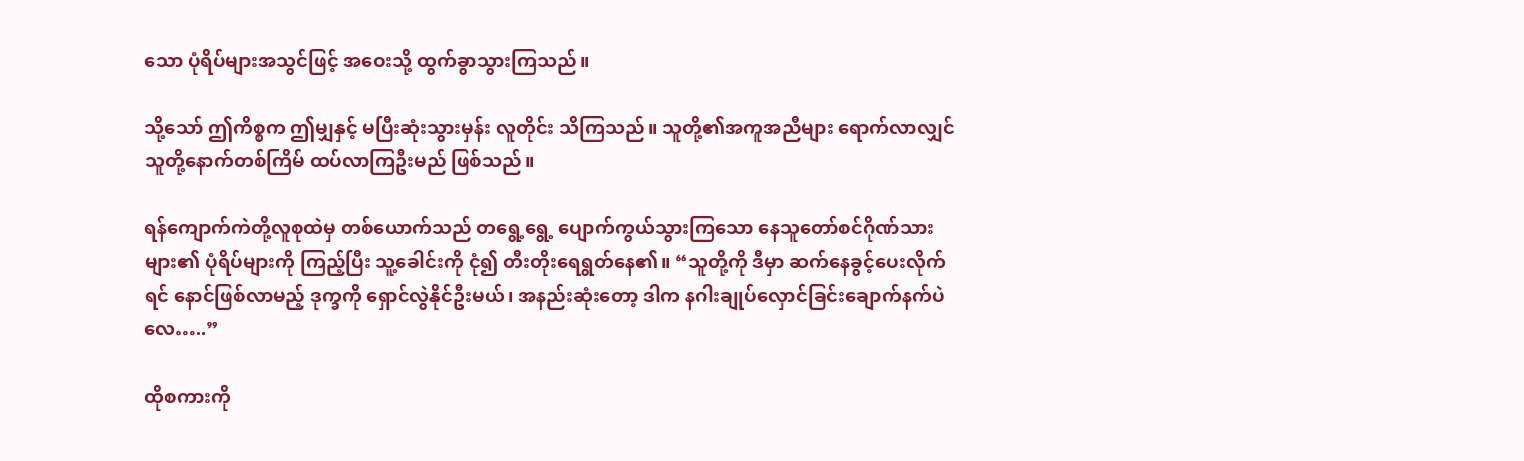သော ပုံရိပ်များအသွင်ဖြင့် အဝေးသို့ ထွက်ခွာသွားကြသည်။

သို့သော် ဤကိစ္စက ဤမျှနှင့် မပြီးဆုံးသွားမှန်း လူတိုင်း သိကြသည်။ သူတို့၏အကူအညီများ ရောက်လာလျှင် သူတို့နောက်တစ်ကြိမ် ထပ်လာကြဦးမည် ဖြစ်သည်။

ရန်ကျောက်ကဲတို့လူစုထဲမှ တစ်ယောက်သည် တရွေ့ရွေ့ ပျောက်ကွယ်သွားကြသော နေသူတော်စင်ဂိုဏ်သားများ၏ ပုံရိပ်များကို ကြည့်ပြီး သူ့ခေါင်းကို ငုံ၍ တီးတိုးရေရွတ်နေ၏။ “သူတို့ကို ဒီမှာ ဆက်နေခွင့်ပေးလိုက်ရင် နောင်ဖြစ်လာမည့် ဒုက္ခကို ရှောင်လွဲနိုင်ဦးမယ်၊ အနည်းဆုံးတော့ ဒါက နဂါးချုပ်လှောင်ခြင်းချောက်နက်ပဲလေ…..”

ထိုစကားကို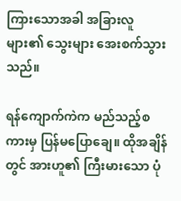ကြားသောအခါ အခြားလူများ၏ သွေးများ အေးစက်သွားသည်။

ရန်ကျောက်ကဲက မည်သည့်စကားမှ ပြန်မပြောချေ။ ထိုအချိန်တွင် အားဟူ၏ ကြီးမားသော ပုံ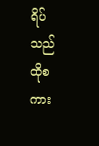ရိပ်သည် ထိုစကား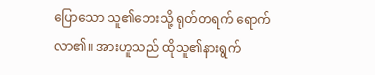ပြောသော သူ၏ဘေးသို့ ရုတ်တရက် ရောက်လာ၏။ အားဟူသည် ထိုသူ၏နားရွက်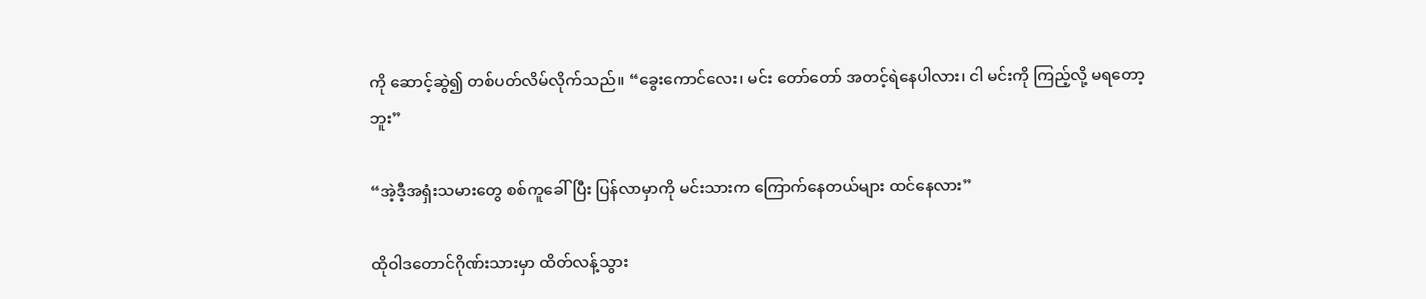ကို ဆောင့်ဆွဲ၍ တစ်ပတ်လိမ်လိုက်သည်။ “ခွေးကောင်လေး၊ မင်း တော်တော် အတင့်ရဲနေပါလား၊ ငါ မင်းကို ကြည့်လို့ မရတော့ဘူး”

“အဲ့ဒီ့အရှံးသမားတွေ စစ်ကူခေါ်ပြီး ပြန်လာမှာကို မင်းသားက ကြောက်နေတယ်များ ထင်နေလား”

ထိုဝါဒတောင်ဂိုဏ်းသားမှာ ထိတ်လန့်သွား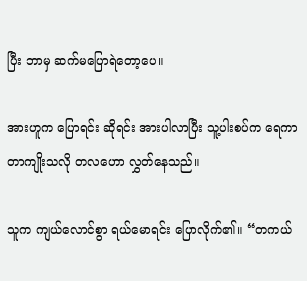ပြီး ဘာမှ ဆက်မပြောရဲတော့ပေ။

အားဟူက ပြောရင်း ဆိုရင်း အားပါလာပြီး သူ့ပါးစပ်က ရေကာတာကျိုးသလို တလဟော လွှတ်နေသည်။

သူက ကျယ်လောင်စွာ ရယ်မောရင်း ပြောလိုက်၏။ “တကယ်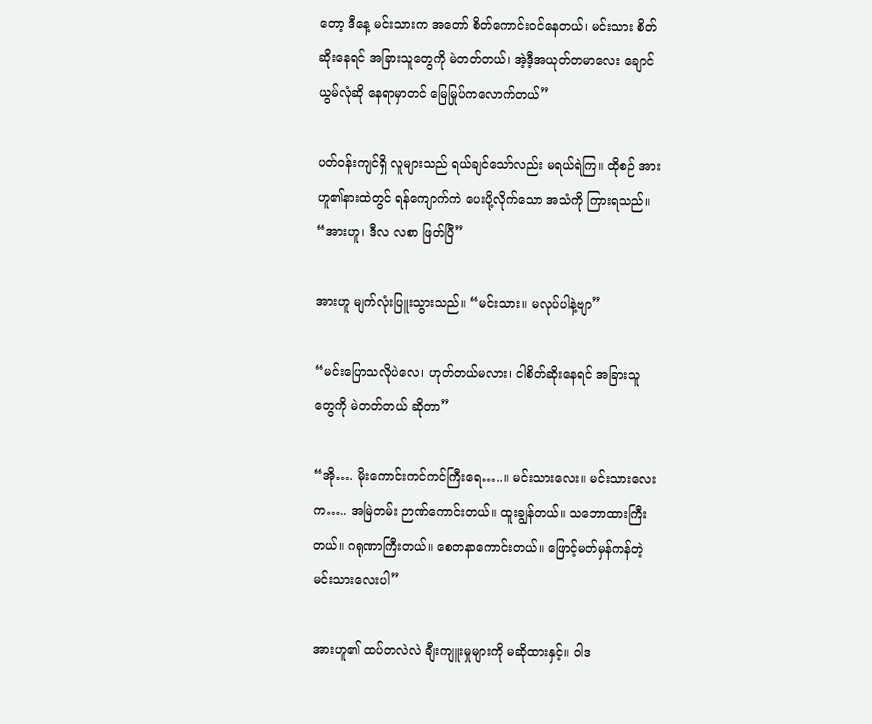တော့ ဒီနေ့ မင်းသားက အတော် စိတ်ကောင်းဝင်နေတယ်၊ မင်းသား စိတ်ဆိုးနေရင် အခြားသူတွေကို မဲတတ်တယ်၊ အဲ့ဒီ့အယုတ်တမာလေး ချောင်ယွမ်လုံဆို နေရာမှာတင် မြေမြုပ်ကလောက်တယ်”

ပတ်ဝန်းကျင်ရှိ လူများသည် ရယ်ချင်သော်လည်း မရယ်ရဲကြ။ ထိုစဉ် အားဟူ၏နားထဲတွင် ရန်ကျောက်ကဲ ပေးပို့လိုက်သော အသံကို ကြားရသည်။ “အားဟူ၊ ဒီလ လစာ ဖြတ်ပြီ”

အားဟူ မျက်လုံးပြူးသွားသည်။ “မင်းသား။ မလုပ်ပါနဲ့ဗျာ”

“မင်းပြောသလိုပဲလေ၊ ဟုတ်တယ်မလား၊ ငါစိတ်ဆိုးနေရင် အခြားသူတွေကို မဲတတ်တယ် ဆိုတာ”

“အို…. မိုးကောင်းကင်ကင်ကြီးရေ…..။ မင်းသားလေး။ မင်းသားလေးက….. အမြဲတမ်း ဉာဏ်ကောင်းတယ်။ ထူးချွန်တယ်။ သဘောထားကြီးတယ်။ ဂရုဏာကြီးတယ်။ စေတနာကောင်းတယ်။ ဖြောင့်မတ်မှန်ကန်တဲ့ မင်းသားလေးပါ”

အားဟူ၏ ထပ်တလဲလဲ ချီးကျူးမှုများကို မဆိုထားနှင့်။ ဝါဒ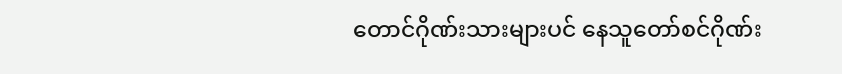တောင်ဂိုဏ်းသားများပင် နေသူတော်စင်ဂိုဏ်း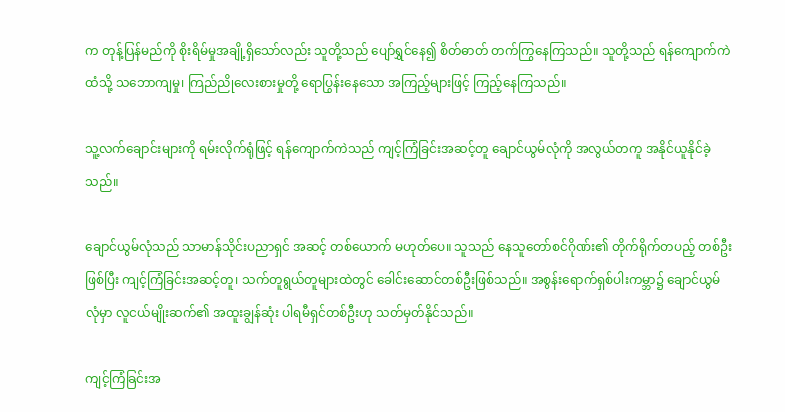က တုန့်ပြန်မည်ကို စိုးရိမ်မှုအချို့ရှိသော်လည်း သူတို့သည် ပျော်ရွှင်နေ၍ စိတ်ဓာတ် တက်ကြွနေကြသည်။ သူတို့သည် ရန်ကျောက်ကဲထံသို့ သဘောကျမှု၊ ကြည်ညိုလေးစားမှုတို့ ရောပြွန်းနေသော အကြည့်များဖြင့် ကြည့်နေကြသည်။

သူ့လက်ချောင်းများကို ရမ်းလိုက်ရုံဖြင့် ရန်ကျောက်ကဲသည် ကျင့်ကြံခြင်းအဆင့်တူ ချောင်ယွမ်လုံကို အလွယ်တကူ အနိုင်ယူနိုင်ခဲ့သည်။

ချောင်ယွမ်လုံသည် သာမာန်သိုင်းပညာရှင် အဆင့် တစ်ယောက် မဟုတ်ပေ။ သူသည် နေသူတော်စင်ဂိုဏ်း၏ တိုက်ရိုက်တပည့် တစ်ဦးဖြစ်ပြီး ကျင့်ကြံခြင်းအဆင့်တူ၊ သက်တူရွယ်တူများထဲတွင် ခေါင်းဆောင်တစ်ဦးဖြစ်သည်။ အစွန်းရောက်ရှစ်ပါးကမ္ဘာ၌ ချောင်ယွမ်လုံမှာ လူငယ်မျိုးဆက်၏ အထူးချွန်ဆုံး ပါရမီရှင်တစ်ဦးဟု သတ်မှတ်နိုင်သည်။

ကျင့်ကြံခြင်းအ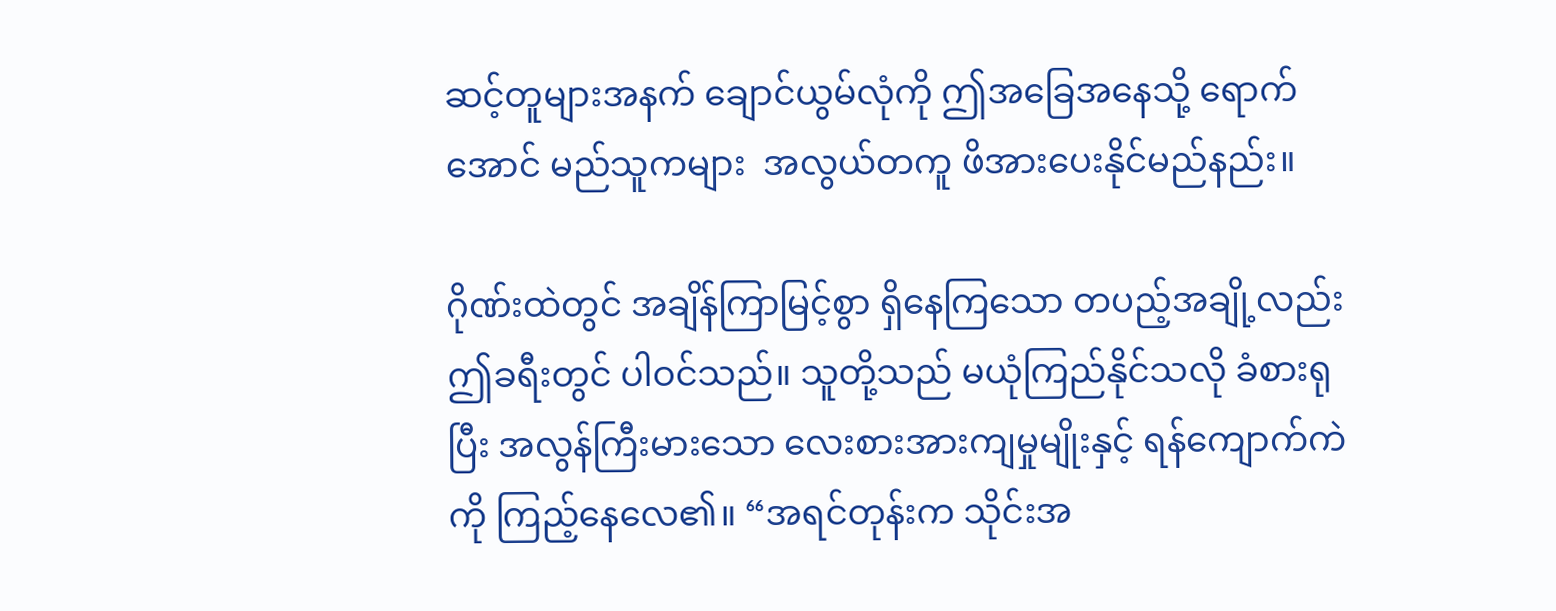ဆင့်တူများအနက် ချောင်ယွမ်လုံကို ဤအခြေအနေသို့ ရောက်အောင် မည်သူကများ  အလွယ်တကူ ဖိအားပေးနိုင်မည်နည်း။

ဂိုဏ်းထဲတွင် အချိန်ကြာမြင့်စွာ ရှိနေကြသော တပည့်အချို့လည်း ဤခရီးတွင် ပါဝင်သည်။ သူတို့သည် မယုံကြည်နိုင်သလို ခံစားရုပြီး အလွန်ကြီးမားသော လေးစားအားကျမှုမျိုးနှင့် ရန်ကျောက်ကဲကို ကြည့်နေလေ၏။ “အရင်တုန်းက သိုင်းအ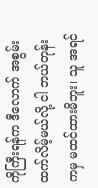ကိုကြီးရန်က ဒီလောက် အစွမ်းထက်လိမ့်မယ်လို့ ငါ ဘယ်တုန်းကမှ မထင်ထားမိဘူး၊ သူ အရင်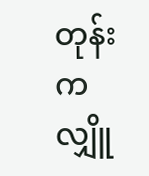တုန်းက လျှိူ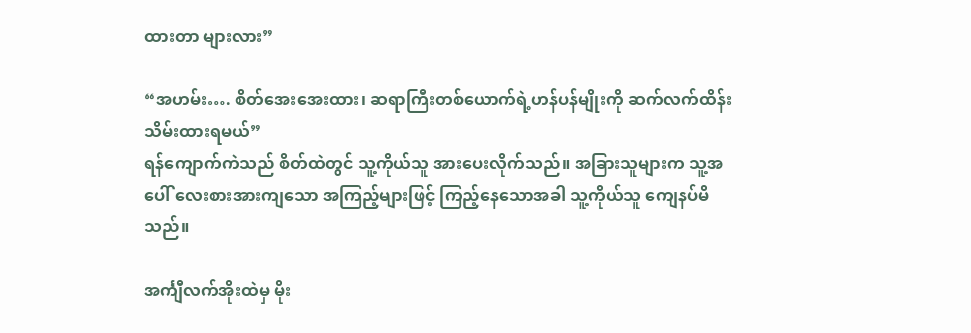ထားတာ များလား”

“အဟမ်း…. စိတ်အေးအေးထား၊ ဆရာကြီးတစ်ယောက်ရဲ့ဟန်ပန်မျိုးကို ဆက်လက်ထိန်းသိမ်းထားရမယ်”
ရန်ကျောက်ကဲသည် စိတ်ထဲတွင် သူ့ကိုယ်သူ အားပေးလိုက်သည်။ အခြားသူများက သူ့အပေါ် လေးစားအားကျသော အကြည့်များဖြင့် ကြည့်နေသောအခါ သူ့ကိုယ်သူ ကျေနပ်မိသည်။

အင်္ကျီလက်အိုးထဲမှ မိုး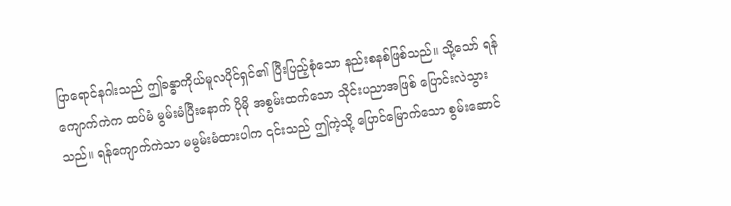ပြာရောင်နဂါးသည် ဤခန္ဓာကိုယ်မူလပိုင်ရှင်၏ ပြီးပြည့်စုံသော နည်းစနစ်ဖြစ်သည်။ သို့သော် ရန်ကျောက်ကဲက ထပ်မံ မွမ်းမံပြီးနောက် ပိုမို အစွမ်းထက်သော သိုင်းပညာအဖြစ် ပြောင်းလဲသွားသည်။ ရန်ကျောက်ကဲသာ မမွမ်းမံထားပါက ၎င်းသည် ဤကဲ့သို့ ပြောင်မြောက်သော စွမ်းဆောင်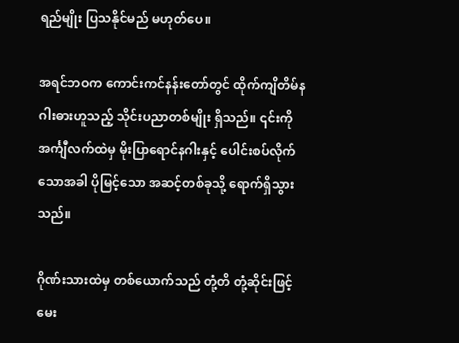ရည်မျိုး ပြသနိုင်မည် မဟုတ်ပေ။

အရင်ဘဝက ကောင်းကင်နန်းတော်တွင် ထိုက်ကျိတိမ်နဂါးဓားဟူသည့် သိုင်းပညာတစ်မျိုး ရှိသည်။ ၎င်းကို အင်္ကျီလက်ထဲမှ မိုးပြာရောင်နဂါးနှင့် ပေါင်းစပ်လိုက်သောအခါ ပိုမြင့်သော အဆင့်တစ်ခုသို့ ရောက်ရှိသွားသည်။

ဂိုဏ်းသားထဲမှ တစ်ယောက်သည် တုံ့တိ တုံ့ဆိုင်းဖြင့် မေး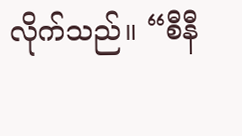လိုက်သည်။ “စီနီ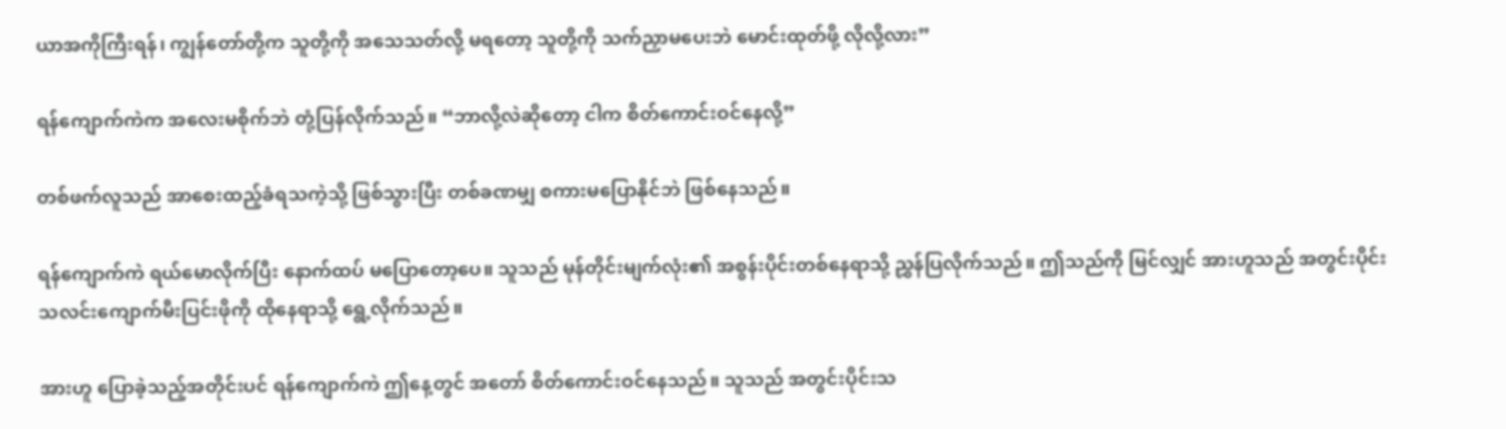ယာအကိုကြီးရန်၊ ကျွန်တော်တို့က သူတို့ကို အသေသတ်လို့ မရတော့ သူတို့ကို သက်ညှာမပေးဘဲ မောင်းထုတ်ဖို့ လိုလို့လား”

ရန်ကျောက်ကဲက အလေးမစိုက်ဘဲ တုံ့ပြန်လိုက်သည်။ “ဘာလို့လဲဆိုတော့ ငါက စိတ်ကောင်းဝင်နေလို့”

တစ်ဖက်လူသည် အာစေးထည့်ခံရသကဲ့သို့ ဖြစ်သွားပြီး တစ်ခဏမျှ စကားမပြောနိုင်ဘဲ ဖြစ်နေသည်။

ရန်ကျောက်ကဲ ရယ်မောလိုက်ပြီး နောက်ထပ် မပြောတော့ပေ။ သူသည် မုန်တိုင်းမျက်လုံး၏ အစွန်းပိုင်းတစ်နေရာသို့ ညွှန်ပြလိုက်သည်။ ဤသည်ကို မြင်လျှင် အားဟူသည် အတွင်းပိုင်းသလင်းကျောက်မီးပြင်းဖိုကို ထိုနေရာသို့ ရွေ့လိုက်သည်။

အားဟူ ပြောခဲ့သည့်အတိုင်းပင် ရန်ကျောက်ကဲ ဤနေ့တွင် အတော် စိတ်ကောင်းဝင်နေသည်။ သူသည် အတွင်းပိုင်းသ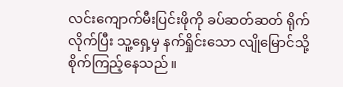လင်းကျောက်မီးပြင်းဖိုကို ခပ်ဆတ်ဆတ် ရိုက်လိုက်ပြီး သူ့ရှေ့မှ နက်ရှိုင်းသော လျိုမြောင်သို့ စိုက်ကြည့်နေသည်။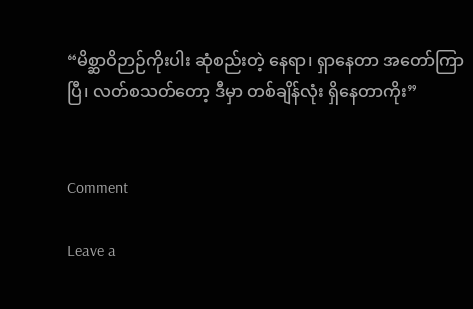“မိစ္ဆာဝိဉာဉ်ကိုးပါး ဆုံစည်းတဲ့ နေရာ၊ ရှာနေတာ အတော်ကြာပြီ၊ လတ်စသတ်တော့ ဒီမှာ တစ်ချိန်လုံး ရှိနေတာကိုး”


Comment

Leave a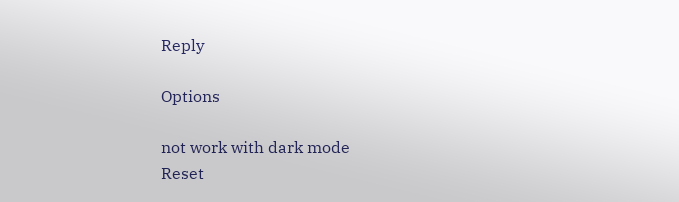Reply

Options

not work with dark mode
Reset